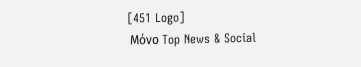[451 Logo]
 Μόνο Top News & Social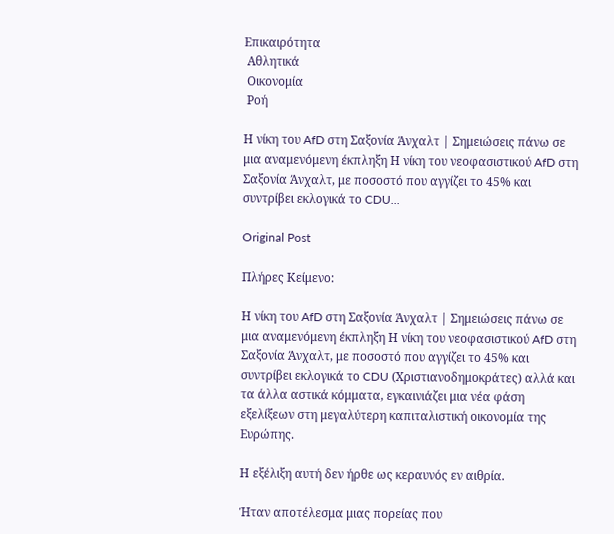Επικαιρότητα
 Αθλητικά
 Οικονομία
 Ροή

Η νίκη του AfD στη Σαξονία Άνχαλτ | Σημειώσεις πάνω σε μια αναμενόμενη έκπληξη Η νίκη του νεοφασιστικού AfD στη Σαξονία Άνχαλτ, με ποσοστό που αγγίζει το 45% και συντρίβει εκλογικά το CDU...

Original Post

Πλήρες Κείμενο:

Η νίκη του AfD στη Σαξονία Άνχαλτ | Σημειώσεις πάνω σε μια αναμενόμενη έκπληξη Η νίκη του νεοφασιστικού AfD στη Σαξονία Άνχαλτ, με ποσοστό που αγγίζει το 45% και συντρίβει εκλογικά το CDU (Χριστιανοδημοκράτες) αλλά και τα άλλα αστικά κόμματα, εγκαινιάζει μια νέα φάση εξελίξεων στη μεγαλύτερη καπιταλιστική οικονομία της Ευρώπης.

Η εξέλιξη αυτή δεν ήρθε ως κεραυνός εν αιθρία.

Ήταν αποτέλεσμα μιας πορείας που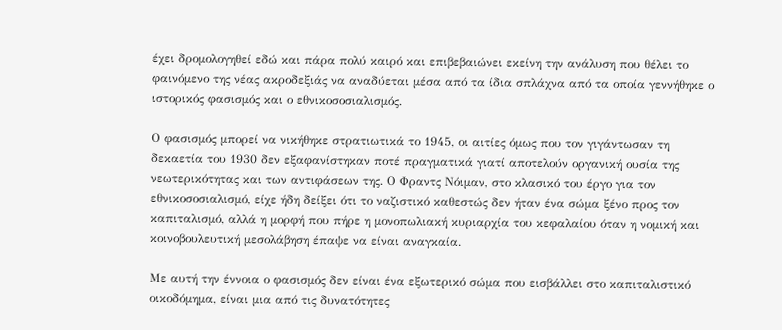έχει δρομολογηθεί εδώ και πάρα πολύ καιρό και επιβεβαιώνει εκείνη την ανάλυση που θέλει το φαινόμενο της νέας ακροδεξιάς να αναδύεται μέσα από τα ίδια σπλάχνα από τα οποία γεννήθηκε ο ιστορικός φασισμός και ο εθνικοσοσιαλισμός.

Ο φασισμός μπορεί να νικήθηκε στρατιωτικά το 1945, οι αιτίες όμως που τον γιγάντωσαν τη δεκαετία του 1930 δεν εξαφανίστηκαν ποτέ πραγματικά γιατί αποτελούν οργανική ουσία της νεωτερικότητας και των αντιφάσεων της. Ο Φραντς Νόιμαν, στο κλασικό του έργο για τον εθνικοσοσιαλισμό, είχε ήδη δείξει ότι το ναζιστικό καθεστώς δεν ήταν ένα σώμα ξένο προς τον καπιταλισμό, αλλά η μορφή που πήρε η μονοπωλιακή κυριαρχία του κεφαλαίου όταν η νομική και κοινοβουλευτική μεσολάβηση έπαψε να είναι αναγκαία.

Με αυτή την έννοια ο φασισμός δεν είναι ένα εξωτερικό σώμα που εισβάλλει στο καπιταλιστικό οικοδόμημα, είναι μια από τις δυνατότητες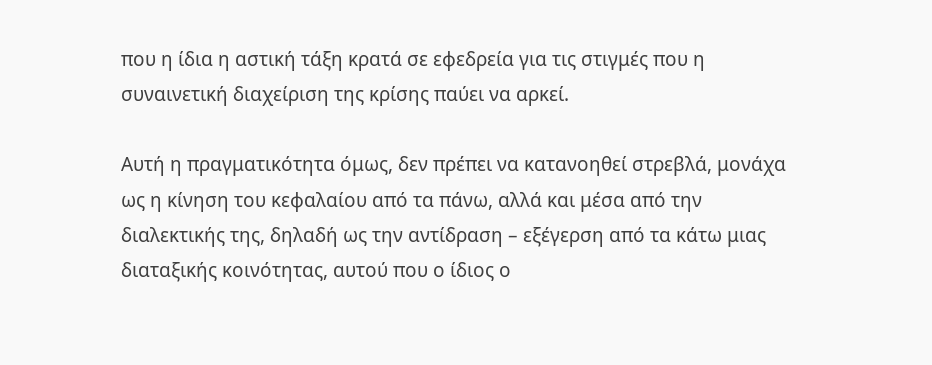που η ίδια η αστική τάξη κρατά σε εφεδρεία για τις στιγμές που η συναινετική διαχείριση της κρίσης παύει να αρκεί.

Αυτή η πραγματικότητα όμως, δεν πρέπει να κατανοηθεί στρεβλά, μονάχα ως η κίνηση του κεφαλαίου από τα πάνω, αλλά και μέσα από την διαλεκτικής της, δηλαδή ως την αντίδραση – εξέγερση από τα κάτω μιας διαταξικής κοινότητας, αυτού που ο ίδιος ο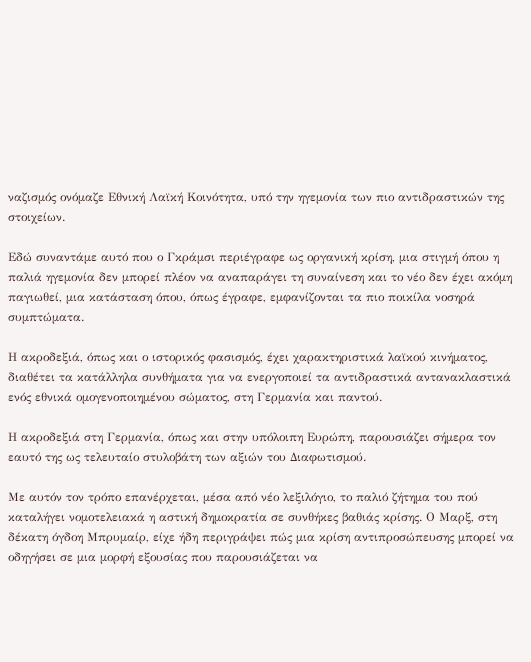ναζισμός ονόμαζε Εθνική Λαϊκή Κοινότητα, υπό την ηγεμονία των πιο αντιδραστικών της στοιχείων.

Εδώ συναντάμε αυτό που ο Γκράμσι περιέγραφε ως οργανική κρίση, μια στιγμή όπου η παλιά ηγεμονία δεν μπορεί πλέον να αναπαράγει τη συναίνεση και το νέο δεν έχει ακόμη παγιωθεί, μια κατάσταση όπου, όπως έγραφε, εμφανίζονται τα πιο ποικίλα νοσηρά συμπτώματα.

Η ακροδεξιά, όπως και ο ιστορικός φασισμός, έχει χαρακτηριστικά λαϊκού κινήματος, διαθέτει τα κατάλληλα συνθήματα για να ενεργοποιεί τα αντιδραστικά αντανακλαστικά ενός εθνικά ομογενοποιημένου σώματος, στη Γερμανία και παντού.

Η ακροδεξιά στη Γερμανία, όπως και στην υπόλοιπη Ευρώπη, παρουσιάζει σήμερα τον εαυτό της ως τελευταίο στυλοβάτη των αξιών του Διαφωτισμού.

Με αυτόν τον τρόπο επανέρχεται, μέσα από νέο λεξιλόγιο, το παλιό ζήτημα του πού καταλήγει νομοτελειακά η αστική δημοκρατία σε συνθήκες βαθιάς κρίσης. Ο Μαρξ, στη δέκατη όγδοη Μπρυμαίρ, είχε ήδη περιγράψει πώς μια κρίση αντιπροσώπευσης μπορεί να οδηγήσει σε μια μορφή εξουσίας που παρουσιάζεται να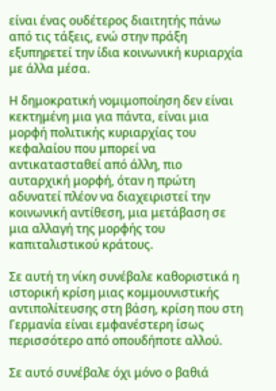είναι ένας ουδέτερος διαιτητής πάνω από τις τάξεις, ενώ στην πράξη εξυπηρετεί την ίδια κοινωνική κυριαρχία με άλλα μέσα.

Η δημοκρατική νομιμοποίηση δεν είναι κεκτημένη μια για πάντα, είναι μια μορφή πολιτικής κυριαρχίας του κεφαλαίου που μπορεί να αντικατασταθεί από άλλη, πιο αυταρχική μορφή, όταν η πρώτη αδυνατεί πλέον να διαχειριστεί την κοινωνική αντίθεση, μια μετάβαση σε μια αλλαγή της μορφής του καπιταλιστικού κράτους.

Σε αυτή τη νίκη συνέβαλε καθοριστικά η ιστορική κρίση μιας κομμουνιστικής αντιπολίτευσης στη βάση, κρίση που στη Γερμανία είναι εμφανέστερη ίσως περισσότερο από οπουδήποτε αλλού.

Σε αυτό συνέβαλε όχι μόνο ο βαθιά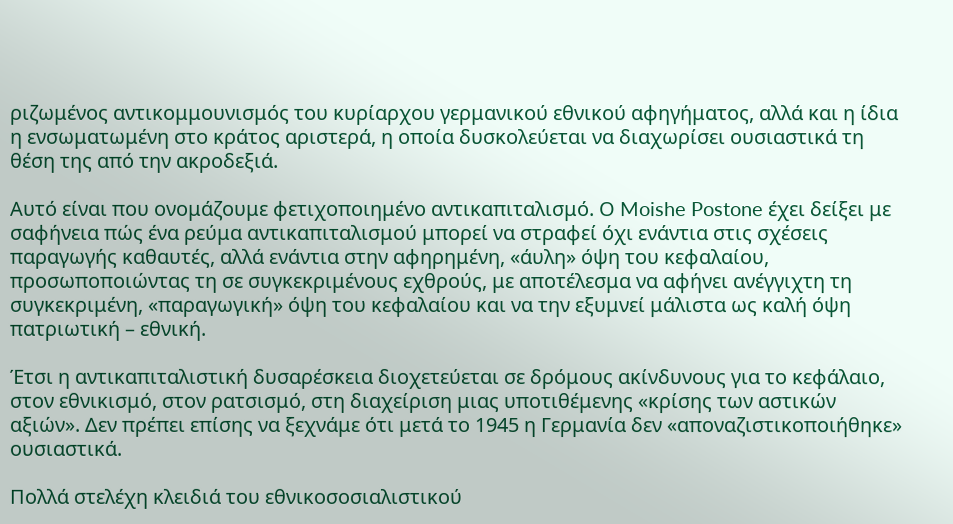ριζωμένος αντικομμουνισμός του κυρίαρχου γερμανικού εθνικού αφηγήματος, αλλά και η ίδια η ενσωματωμένη στο κράτος αριστερά, η οποία δυσκολεύεται να διαχωρίσει ουσιαστικά τη θέση της από την ακροδεξιά.

Αυτό είναι που ονομάζουμε φετιχοποιημένο αντικαπιταλισμό. Ο Moishe Postone έχει δείξει με σαφήνεια πώς ένα ρεύμα αντικαπιταλισμού μπορεί να στραφεί όχι ενάντια στις σχέσεις παραγωγής καθαυτές, αλλά ενάντια στην αφηρημένη, «άυλη» όψη του κεφαλαίου, προσωποποιώντας τη σε συγκεκριμένους εχθρούς, με αποτέλεσμα να αφήνει ανέγγιχτη τη συγκεκριμένη, «παραγωγική» όψη του κεφαλαίου και να την εξυμνεί μάλιστα ως καλή όψη πατριωτική – εθνική.

Έτσι η αντικαπιταλιστική δυσαρέσκεια διοχετεύεται σε δρόμους ακίνδυνους για το κεφάλαιο, στον εθνικισμό, στον ρατσισμό, στη διαχείριση μιας υποτιθέμενης «κρίσης των αστικών αξιών». Δεν πρέπει επίσης να ξεχνάμε ότι μετά το 1945 η Γερμανία δεν «αποναζιστικοποιήθηκε» ουσιαστικά.

Πολλά στελέχη κλειδιά του εθνικοσοσιαλιστικού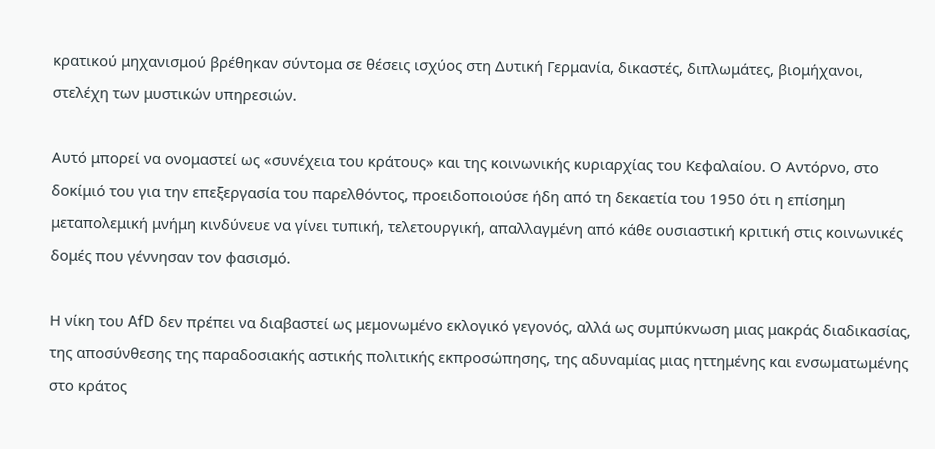κρατικού μηχανισμού βρέθηκαν σύντομα σε θέσεις ισχύος στη Δυτική Γερμανία, δικαστές, διπλωμάτες, βιομήχανοι, στελέχη των μυστικών υπηρεσιών.

Αυτό μπορεί να ονομαστεί ως «συνέχεια του κράτους» και της κοινωνικής κυριαρχίας του Κεφαλαίου. Ο Αντόρνο, στο δοκίμιό του για την επεξεργασία του παρελθόντος, προειδοποιούσε ήδη από τη δεκαετία του 1950 ότι η επίσημη μεταπολεμική μνήμη κινδύνευε να γίνει τυπική, τελετουργική, απαλλαγμένη από κάθε ουσιαστική κριτική στις κοινωνικές δομές που γέννησαν τον φασισμό.

Η νίκη του AfD δεν πρέπει να διαβαστεί ως μεμονωμένο εκλογικό γεγονός, αλλά ως συμπύκνωση μιας μακράς διαδικασίας, της αποσύνθεσης της παραδοσιακής αστικής πολιτικής εκπροσώπησης, της αδυναμίας μιας ηττημένης και ενσωματωμένης στο κράτος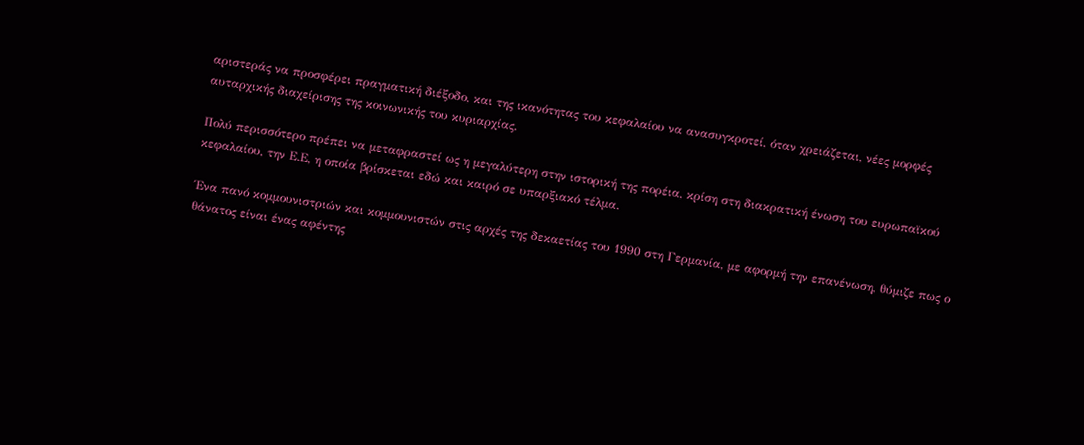αριστεράς να προσφέρει πραγματική διέξοδο, και της ικανότητας του κεφαλαίου να ανασυγκροτεί, όταν χρειάζεται, νέες μορφές αυταρχικής διαχείρισης της κοινωνικής του κυριαρχίας.

Πολύ περισσότερο πρέπει να μεταφραστεί ως η μεγαλύτερη στην ιστορική της πορέια, κρίση στη διακρατική ένωση του ευρωπαϊκού κεφαλαίου, την Ε.Ε, η οποία βρίσκεται εδώ και καιρό σε υπαρξιακό τέλμα.

Ένα πανό κομμουνιστριών και κομμουνιστών στις αρχές της δεκαετίας του 1990 στη Γερμανία, με αφορμή την επανένωση, θύμιζε πως ο θάνατος είναι ένας αφέντης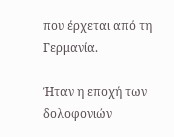που έρχεται από τη Γερμανία.

Ήταν η εποχή των δολοφονιών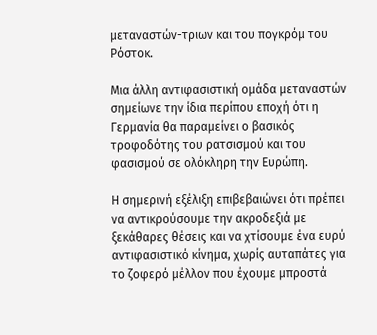μεταναστών-τριων και του πογκρόμ του Ρόστοκ.

Μια άλλη αντιφασιστική ομάδα μεταναστών σημείωνε την ίδια περίπου εποχή ότι η Γερμανία θα παραμείνει ο βασικός τροφοδότης του ρατσισμού και του φασισμού σε ολόκληρη την Ευρώπη.

Η σημερινή εξέλιξη επιβεβαιώνει ότι πρέπει να αντικρούσουμε την ακροδεξιά με ξεκάθαρες θέσεις και να χτίσουμε ένα ευρύ αντιφασιστικό κίνημα, χωρίς αυταπάτες για το ζοφερό μέλλον που έχουμε μπροστά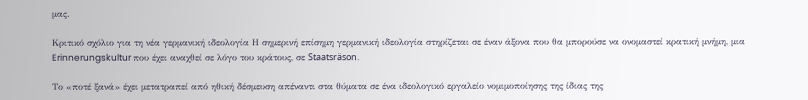μας.

Κριτικό σχόλιο για τη νέα γερμανική ιδεολογία Η σημερινή επίσημη γερμανική ιδεολογία στηρίζεται σε έναν άξονα που θα μπορούσε να ονομαστεί κρατική μνήμη, μια Erinnerungskultur που έχει αναχθεί σε λόγο του κράτους, σε Staatsräson.

Το «ποτέ ξανά» έχει μετατραπεί από ηθική δέσμευση απέναντι στα θύματα σε ένα ιδεολογικό εργαλείο νομιμοποίησης της ίδιας της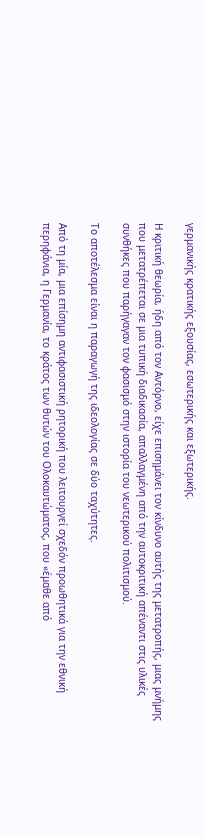γερμανικής κρατικής εξουσίας, εσωτερικής και εξωτερικής.

Η κριτική θεωρία, ήδη από τον Αντόρνο, είχε επισημάνει τον κίνδυνο αυτής της μετατροπής, μιας μνήμης που μετατρέπεται σε μια τυπική διαδικασία, απαλλαγμένη από την αυτοκριτική απέναντι στις υλικές συνθήκες που παρήγαγαν τον φασισμό στην ιστορία του νεωτερικού πολιτισμού.

Το αποτέλεσμα είναι η παραγωγή της ιδεολογίας σε δύο ταχύτητες.

Από τη μία, μια επίσημη αντιφασιστική ρητορική που λειτουργεί σχεδόν προωθητικά για την εθνική περηφάνια, η Γερμανία, το κράτος των θυτών του Ολοκαυτώματος, που «έμαθε από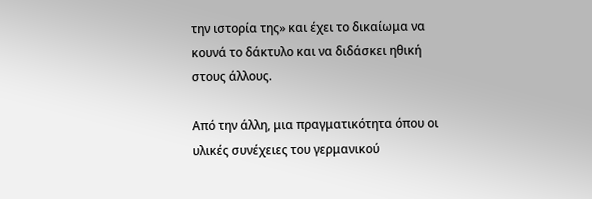την ιστορία της» και έχει το δικαίωμα να κουνά το δάκτυλο και να διδάσκει ηθική στους άλλους.

Από την άλλη, μια πραγματικότητα όπου οι υλικές συνέχειες του γερμανικού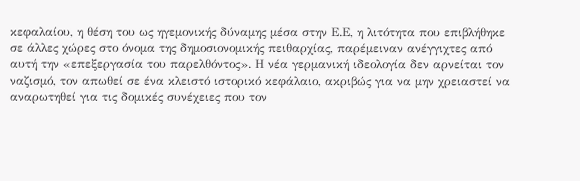κεφαλαίου, η θέση του ως ηγεμονικής δύναμης μέσα στην Ε.Ε, η λιτότητα που επιβλήθηκε σε άλλες χώρες στο όνομα της δημοσιονομικής πειθαρχίας, παρέμειναν ανέγγιχτες από αυτή την «επεξεργασία του παρελθόντος». Η νέα γερμανική ιδεολογία δεν αρνείται τον ναζισμό, τον απωθεί σε ένα κλειστό ιστορικό κεφάλαιο, ακριβώς για να μην χρειαστεί να αναρωτηθεί για τις δομικές συνέχειες που τον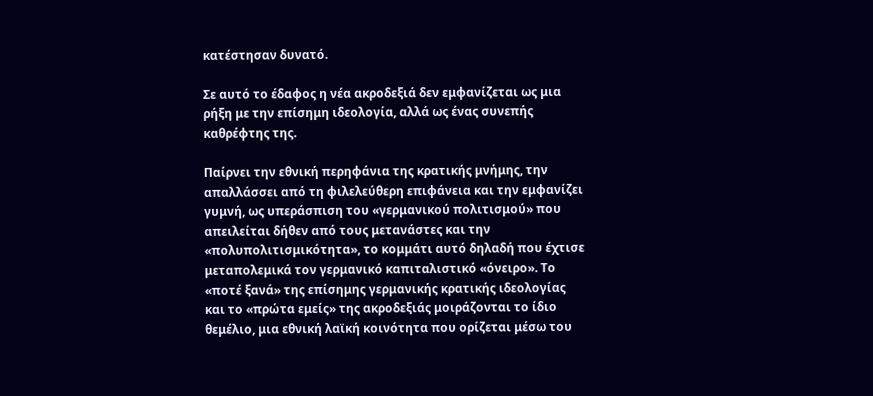κατέστησαν δυνατό.

Σε αυτό το έδαφος η νέα ακροδεξιά δεν εμφανίζεται ως μια ρήξη με την επίσημη ιδεολογία, αλλά ως ένας συνεπής καθρέφτης της.

Παίρνει την εθνική περηφάνια της κρατικής μνήμης, την απαλλάσσει από τη φιλελεύθερη επιφάνεια και την εμφανίζει γυμνή, ως υπεράσπιση του «γερμανικού πολιτισμού» που απειλείται δήθεν από τους μετανάστες και την «πολυπολιτισμικότητα», το κομμάτι αυτό δηλαδή που έχτισε μεταπολεμικά τον γερμανικό καπιταλιστικό «όνειρο». Το «ποτέ ξανά» της επίσημης γερμανικής κρατικής ιδεολογίας και το «πρώτα εμείς» της ακροδεξιάς μοιράζονται το ίδιο θεμέλιο, μια εθνική λαϊκή κοινότητα που ορίζεται μέσω του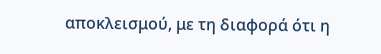αποκλεισμού, με τη διαφορά ότι η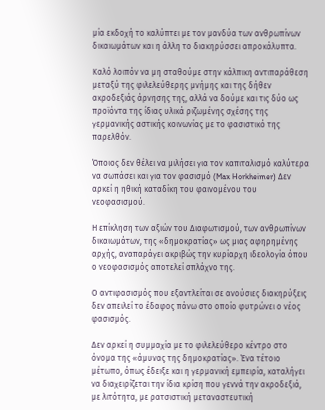μία εκδοχή το καλύπτει με τον μανδύα των ανθρωπίνων δικαιωμάτων και η άλλη το διακηρύσσει απροκάλυπτα.

Καλό λοιπόν να μη σταθούμε στην κάλπικη αντιπαράθεση μεταξύ της φιλελεύθερης μνήμης και της δήθεν ακροδεξιάς άρνησης της, αλλά να δούμε και τις δύο ως προϊόντα της ίδιας υλικά ριζωμένης σχέσης της γερμανικής αστικής κοινωνίας με το φασιστικό της παρελθόν.

Όποιος δεν θέλει να μιλήσει για τον καπιταλισμό καλύτερα να σωπάσει και για τον φασισμό (Max Horkheimer) Δεν αρκεί η ηθική καταδίκη του φαινομένου του νεοφασισμού.

Η επίκληση των αξιών του Διαφωτισμού, των ανθρωπίνων δικαιωμάτων, της «δημοκρατίας» ως μιας αφηρημένης αρχής, αναπαράγει ακριβώς την κυρίαρχη ιδεολογία όπου ο νεοφασισμός αποτελεί σπλάχνο της.

Ο αντιφασισμός που εξαντλείται σε ανούσιες διακηρύξεις δεν απειλεί το έδαφος πάνω στο οποίο φυτρώνει ο νέος φασισμός.

Δεν αρκεί η συμμαχία με το φιλελεύθερο κέντρο στο όνομα της «άμυνας της δημοκρατίας». Ένα τέτοιο μέτωπο, όπως έδειξε και η γερμανική εμπειρία, καταλήγει να διαχειρίζεται την ίδια κρίση που γεννά την ακροδεξιά, με λιτότητα, με ρατσιστική μεταναστευτική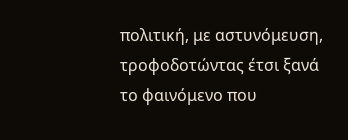πολιτική, με αστυνόμευση, τροφοδοτώντας έτσι ξανά το φαινόμενο που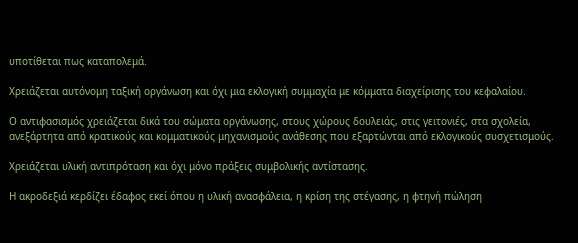υποτίθεται πως καταπολεμά.

Χρειάζεται αυτόνομη ταξική οργάνωση και όχι μια εκλογική συμμαχία με κόμματα διαχείρισης του κεφαλαίου.

Ο αντιφασισμός χρειάζεται δικά του σώματα οργάνωσης, στους χώρους δουλειάς, στις γειτονιές, στα σχολεία, ανεξάρτητα από κρατικούς και κομματικούς μηχανισμούς ανάθεσης που εξαρτώνται από εκλογικούς συσχετισμούς.

Χρειάζεται υλική αντιπρόταση και όχι μόνο πράξεις συμβολικής αντίστασης.

Η ακροδεξιά κερδίζει έδαφος εκεί όπου η υλική ανασφάλεια, η κρίση της στέγασης, η φτηνή πώληση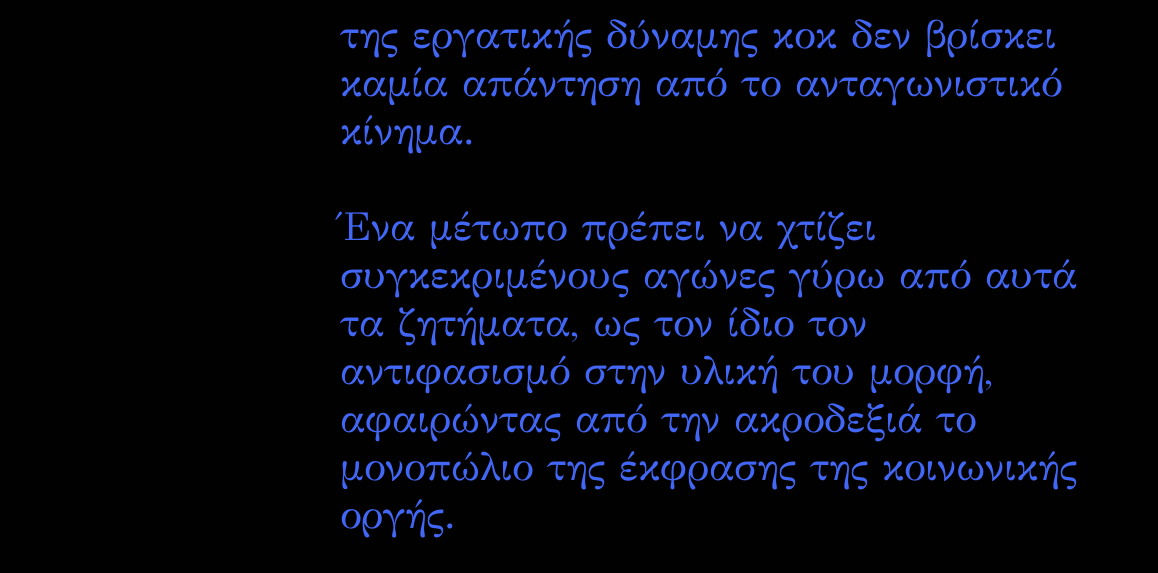της εργατικής δύναμης κοκ δεν βρίσκει καμία απάντηση από το ανταγωνιστικό κίνημα.

Ένα μέτωπο πρέπει να χτίζει συγκεκριμένους αγώνες γύρω από αυτά τα ζητήματα, ως τον ίδιο τον αντιφασισμό στην υλική του μορφή, αφαιρώντας από την ακροδεξιά το μονοπώλιο της έκφρασης της κοινωνικής οργής.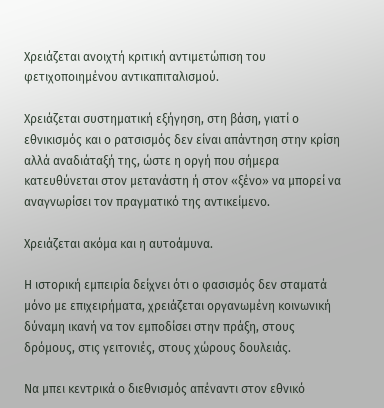Χρειάζεται ανοιχτή κριτική αντιμετώπιση του φετιχοποιημένου αντικαπιταλισμού.

Χρειάζεται συστηματική εξήγηση, στη βάση, γιατί ο εθνικισμός και ο ρατσισμός δεν είναι απάντηση στην κρίση αλλά αναδιάταξή της, ώστε η οργή που σήμερα κατευθύνεται στον μετανάστη ή στον «ξένο» να μπορεί να αναγνωρίσει τον πραγματικό της αντικείμενο.

Χρειάζεται ακόμα και η αυτοάμυνα.

Η ιστορική εμπειρία δείχνει ότι ο φασισμός δεν σταματά μόνο με επιχειρήματα, χρειάζεται οργανωμένη κοινωνική δύναμη ικανή να τον εμποδίσει στην πράξη, στους δρόμους, στις γειτονιές, στους χώρους δουλειάς.

Να μπει κεντρικά ο διεθνισμός απέναντι στον εθνικό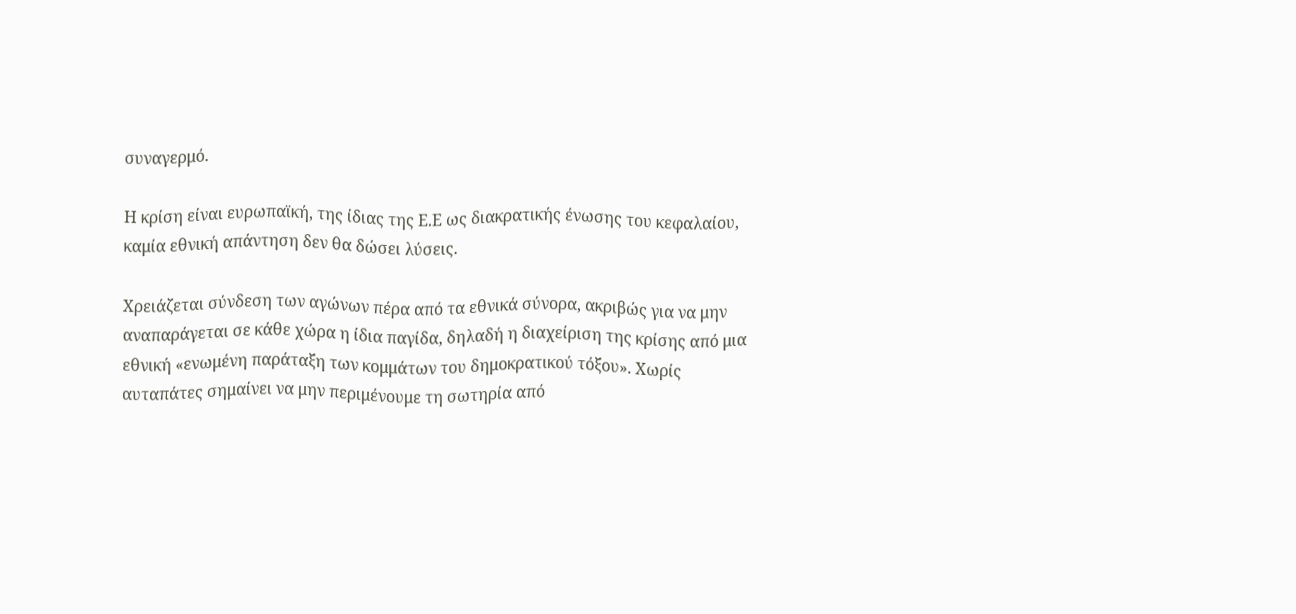συναγερμό.

Η κρίση είναι ευρωπαϊκή, της ίδιας της Ε.Ε ως διακρατικής ένωσης του κεφαλαίου, καμία εθνική απάντηση δεν θα δώσει λύσεις.

Χρειάζεται σύνδεση των αγώνων πέρα από τα εθνικά σύνορα, ακριβώς για να μην αναπαράγεται σε κάθε χώρα η ίδια παγίδα, δηλαδή η διαχείριση της κρίσης από μια εθνική «ενωμένη παράταξη των κομμάτων του δημοκρατικού τόξου». Χωρίς αυταπάτες σημαίνει να μην περιμένουμε τη σωτηρία από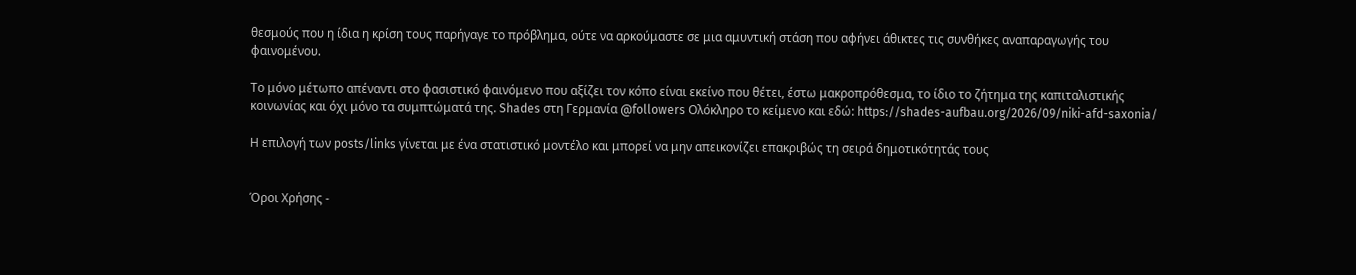θεσμούς που η ίδια η κρίση τους παρήγαγε το πρόβλημα, ούτε να αρκούμαστε σε μια αμυντική στάση που αφήνει άθικτες τις συνθήκες αναπαραγωγής του φαινομένου.

Το μόνο μέτωπο απέναντι στο φασιστικό φαινόμενο που αξίζει τον κόπο είναι εκείνο που θέτει, έστω μακροπρόθεσμα, το ίδιο το ζήτημα της καπιταλιστικής κοινωνίας και όχι μόνο τα συμπτώματά της. Shades στη Γερμανία @followers Ολόκληρο το κείμενο και εδώ: https://shades-aufbau.org/2026/09/niki-afd-saxonia/

Η επιλογή των posts/links γίνεται με ένα στατιστικό μοντέλο και μπορεί να μην απεικονίζει επακριβώς τη σειρά δημοτικότητάς τους


Όροι Χρήσης -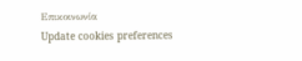Επικοινωνία
Update cookies preferences